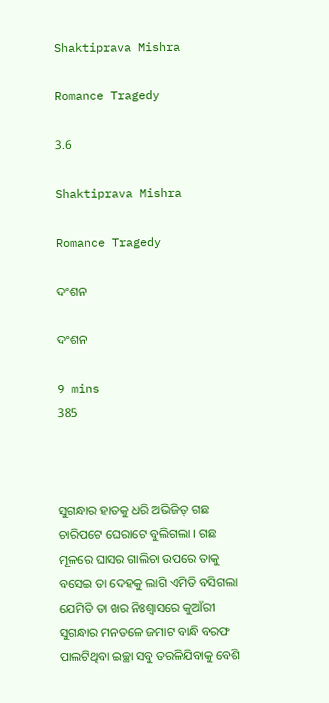Shaktiprava Mishra

Romance Tragedy

3.6

Shaktiprava Mishra

Romance Tragedy

ଦଂଶନ

ଦଂଶନ

9 mins
385



ସୁଗନ୍ଧାର ହାତକୁ ଧରି ଅଭିଜିତ୍ ଗଛ ଚାରିପଟେ ଘେରାଟେ ବୁଲିଗଲା । ଗଛ ମୂଳରେ ଘାସର ଗାଲିଚା ଉପରେ ତାକୁ ବସେଇ ତା ଦେହକୁ ଲାଗି ଏମିତି ବସିଗଲା ଯେମିତି ତା ଖର ନିଃଶ୍ୱାସରେ କୁଆଁରୀ ସୁଗନ୍ଧାର ମନତଳେ ଜମାଟ ବାନ୍ଧି ବରଫ ପାଲଟିଥିବା ଇଚ୍ଛା ସବୁ ତରଳିଯିବାକୁ ବେଶି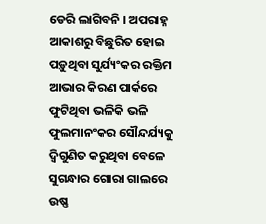ଡେରି ଲାଗିବନି । ଅପରାହ୍ନ ଆକାଶରୁ ବିଛୁରିତ ହୋଇ ପଡ଼ୁଥିବା ସୁର୍ଯ୍ୟଂକର ରକ୍ତିମ ଆଭାର କିରଣ ପାର୍କରେ ଫୁଟିଥିବା ଭଳିକି ଭଳି ଫୁଲମାନଂକର ସୌନ୍ଦର୍ଯ୍ୟକୁ ଦ୍ୱିଗୁଣିତ କରୁଥିବା ବେଳେ ସୁଗନ୍ଧାର ଗୋରା ଗାଲରେ ଉଷ୍ଣ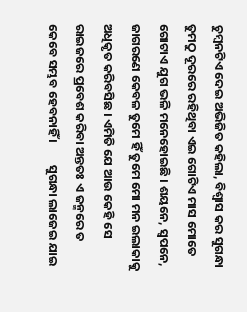ଚୁମ୍ବନଟିଏ ଦେଇ ଅଭିଜିତ କହିଲା, ବିଶ୍ୱାସ କର ସୁଗନ୍ଧା ତୁମଠୁ ଦୂରରେ ରହିଥିବା ଏଇ ଗୋଟିଏ ମାସ ମୋତେ ଗୋଟାଏ ଯୁଗ ଭଳି ମନେହୋଇଛି । ଶୟନେ, ସ୍ୱପନେ, ଜାଗରଣେ କେବଳ ତୁମେ ହିଁ ତୁମେ ମୋ ମନ ଇଲାକାକୁ ଅଧିକୃତ କରିବସିଛ । ଏମିତି ଯେ ଆଉ କେହି ସେ ରାଇଜରେ ପ୍ରବେଶ କରିବା ଅନ୍ତତଃ ଏ ଜନ୍ମରେ ତ କେବେ ସମ୍ଭବ ହେବନାହିଁ ।        ସୁଗନ୍ଧା ଲାଜେଇ ଯାଇ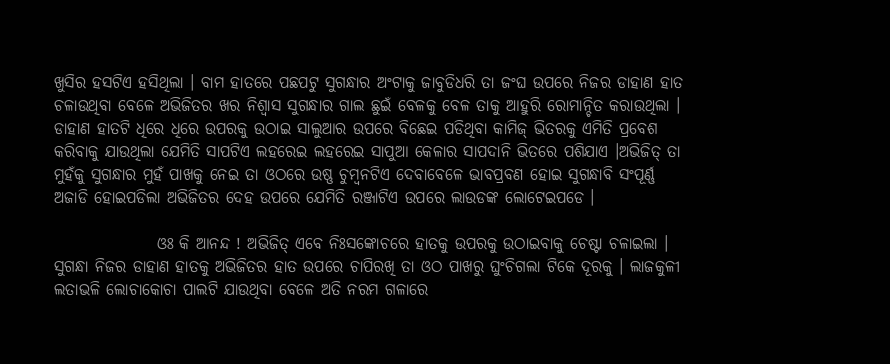ଖୁସିର ହସଟିଏ ହସିଥିଲା । ବାମ ହାତରେ ପଛପଟୁ ସୁଗନ୍ଧାର ଅଂଟାକୁ ଜାବୁଡିଧରି ତା ଜଂଘ ଉପରେ ନିଜର ଡାହାଣ ହାତ ଚଳାଉଥିବା ବେଳେ ଅଭିଜିତର ଖର ନିଶ୍ୱାସ ସୁଗନ୍ଧାର ଗାଲ ଛୁଇଁ ବେଳକୁ ବେଳ ତାକୁ ଆହୁରି ରୋମାନ୍ଚିତ କରାଉଥିଲା । ଡାହାଣ ହାତଟି ଧିରେ ଧିରେ ଉପରକୁ ଉଠାଇ ସାଲୁଆର ଉପରେ ବିଛେଇ ପଡିଥିବା କାମିଜ୍ ଭିତରକୁ ଏମିତି ପ୍ରବେଶ କରିବାକୁ ଯାଉଥିଲା ଯେମିତି ସାପଟିଏ ଲହରେଇ ଲହରେଇ ସାପୁଆ କେଳାର ସାପଦାନି ଭିତରେ ପଶିଯାଏ ।ଅଭିଜିତ୍ ତା ମୁହଁକୁ ସୁଗନ୍ଧାର ମୁହଁ ପାଖକୁ ନେଇ ତା ଓଠରେ ଉଷ୍ଣ ଚୁମ୍ବନଟିଏ ଦେବାବେଳେ ଭାବପ୍ରବଣ ହୋଇ ସୁଗନ୍ଧାବି ସଂପୂର୍ଣ୍ଣ ଅଜାଡି ହୋଇପଡିଲା ଅଭିଜିତର ଦେହ ଉପରେ ଯେମିତି ରଞ୍ଜାଟିଏ ଉପରେ ଲାଉଡଙ୍କ ଲୋଟେଇପଡେ ।

                ଓଃ କି ଆନନ୍ଦ ! ଅଭିଜିତ୍ ଏବେ ନିଃସଙ୍କୋଚରେ ହାତକୁ ଉପରକୁ ଉଠାଇବାକୁ ଚେଷ୍ଟା ଚଳାଇଲା । ସୁଗନ୍ଧା ନିଜର ଡାହାଣ ହାତକୁ ଅଭିଜିତର ହାତ ଉପରେ ଚାପିରଖି ତା ଓଠ ପାଖରୁ ଘୁଂଚିଗଲା ଟିକେ ଦୂରକୁ । ଲାଜକୁଳୀ ଲତାଭଳି ଲୋଚାକୋଚା ପାଲଟି ଯାଉଥିବା ବେଳେ ଅତି ନରମ ଗଳାରେ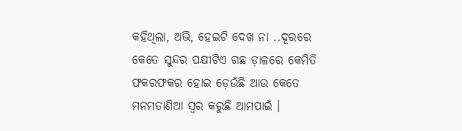କହିଥିଲା, ଅଭି, ହେଇଟି ଦେଖ ନା ..ଦୂରରେ କେତେ ସୁନ୍ଦର ପକ୍ଷୀଟିଏ ଗଛ ଡ଼ାଳରେ କେମିତି ଫକରଫକର ହୋଇ ଡ଼େଉଁଛି ଆଉ କେତେ ମନମତାଣିଆ ସ୍ୱର କରୁଛି ଆମପାଇଁ ।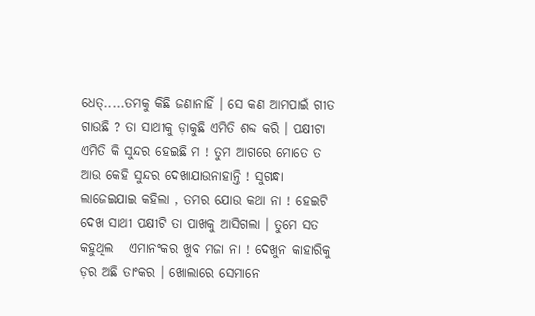ଧେତ୍.....ତମକୁ କିଛି ଜଣାନାହିଁ । ସେ କଣ ଆମପାଇଁ ଗୀତ ଗାଉଛି ? ତା ସାଥୀକୁ ଡ଼ାକୁଛି ଏମିତି ଶବ୍ଦ କରି । ପକ୍ଷୀଟା ଏମିତି କି ସୁନ୍ଦର ହେଇଛି ମ ! ତୁମ ଆଗରେ ମୋତେ ତ ଆଉ କେହି ସୁନ୍ଦର ଦେଖାଯାଉନାହାନ୍ତି ! ସୁଗନ୍ଧା ଲାଜେଇଯାଇ କହିଲା , ତମର ଯୋଉ କଥା ନା ! ହେଇଟି ଦେଖ ସାଥୀ ପକ୍ଷୀଟି ତା ପାଖକୁ ଆସିଗଲା । ତୁମେ ସତ କହୁଥିଲ   ଏମାନଂକର ଖୁବ ମଜା ନା ! ଦେଖୁନ କାହାରିକୁ ଡ଼ର ଅଛି ତାଂକର । ଖୋଲାରେ ସେମାନେ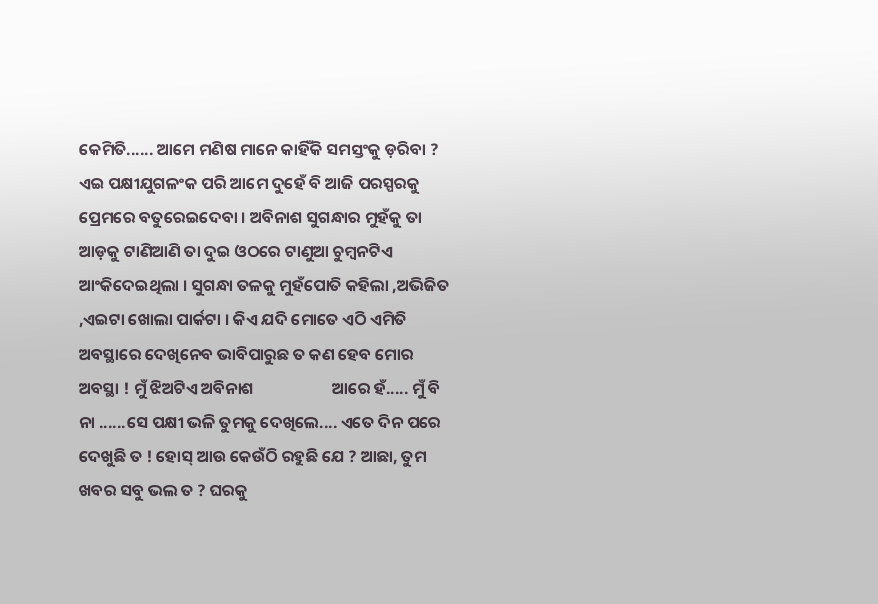କେମିତି...... ଆମେ ମଣିଷ ମାନେ କାହିଁକି ସମସ୍ତଂକୁ ଡ଼ରିବା ? ଏଇ ପକ୍ଷୀଯୁଗଳଂକ ପରି ଆମେ ଦୁହେଁ ବି ଆଜି ପରସ୍ପରକୁ ପ୍ରେମରେ ବତୁରେଇଦେବା । ଅବିନାଶ ସୁଗନ୍ଧାର ମୁହଁକୁ ତା ଆଡ଼କୁ ଟାଣିଆଣି ତା ଦୁଇ ଓଠରେ ଟାଣୁଆ ଚୁମ୍ବନଟିଏ ଆଂକିଦେଇଥିଲା । ସୁଗନ୍ଧା ତଳକୁ ମୁହଁପୋତି କହିଲା ,ଅଭିଜିତ ,ଏଇଟା ଖୋଲା ପାର୍କଟା । କିଏ ଯଦି ମୋତେ ଏଠି ଏମିତି ଅବସ୍ଥାରେ ଦେଖିନେବ ଭାବିପାରୁଛ ତ କଣ ହେବ ମୋର ଅବସ୍ଥା ! ମୁଁ ଝିଅଟିଏ ଅବିନାଶ                     ଆରେ ହଁ..... ମୁଁ ବି ନା ......ସେ ପକ୍ଷୀ ଭଳି ତୁମକୁ ଦେଖିଲେ.... ଏତେ ଦିନ ପରେ ଦେଖୁଛି ତ ! ହୋସ୍ ଆଉ କେଉଁଠି ରହୁଛି ଯେ ? ଆଛା, ତୁମ ଖବର ସବୁ ଭଲ ତ ? ଘରକୁ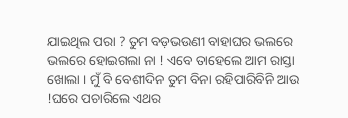ଯାଇଥିଲ ପରା ? ତୁମ ବଡ଼ଭଉଣୀ ବାହାଘର ଭଲରେ ଭଲରେ ହୋଇଗଲା ନା ! ଏବେ ତାହେଲେ ଆମ ରାସ୍ତା ଖୋଲା । ମୁଁ ବି ବେଶୀଦିନ ତୁମ ବିନା ରହିପାରିବିନି ଆଉ !ଘରେ ପଚାରିଲେ ଏଥର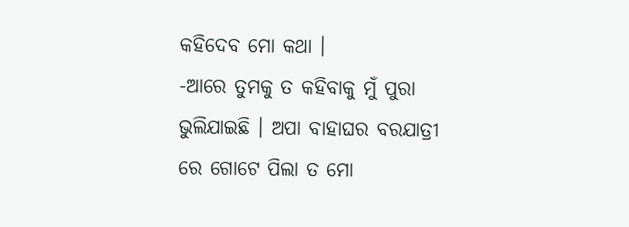କହିଦେବ ମୋ କଥା ।              -ଆରେ ତୁମକୁ ତ କହିବାକୁ ମୁଁ ପୁରା ଭୁଲିଯାଇଛି । ଅପା ବାହାଘର ବରଯାତ୍ରୀ ରେ ଗୋଟେ ପିଲା ତ ମୋ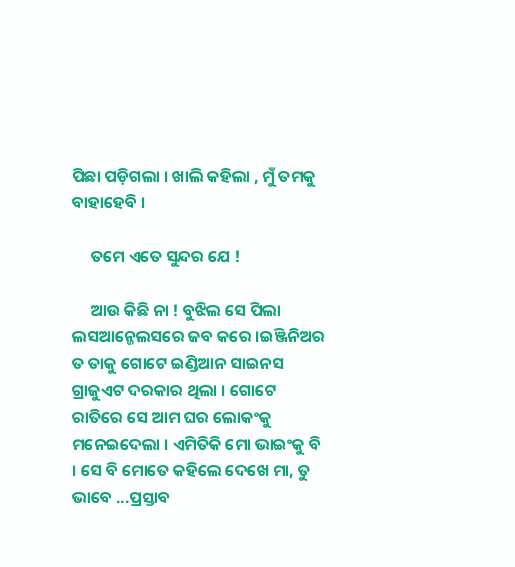ପିଛା ପଡ଼ିଗଲା । ଖାଲି କହିଲା , ମୁଁ ତମକୁ ବାହାହେବି ।

     ତମେ ଏତେ ସୁନ୍ଦର ଯେ !

     ଆଉ କିଛି ନା ! ବୁଝିଲ ସେ ପିଲା ଲସଆନ୍ଜେଲସରେ ଜବ କରେ ।ଇଞ୍ଜିନିଅର ତ ତାକୁ ଗୋଟେ ଇଣ୍ଡିଆନ ସାଇନସ ଗ୍ରାଜୁଏଟ ଦରକାର ଥିଲା । ଗୋଟେ ରାତିରେ ସେ ଆମ ଘର ଲୋକଂକୁ ମନେଇଦେଲା । ଏମିତିକି ମୋ ଭାଇଂକୁ ବି । ସେ ବି ମୋତେ କହିଲେ ଦେଖେ ମା, ତୁ ଭାବେ ...ପ୍ରସ୍ତାବ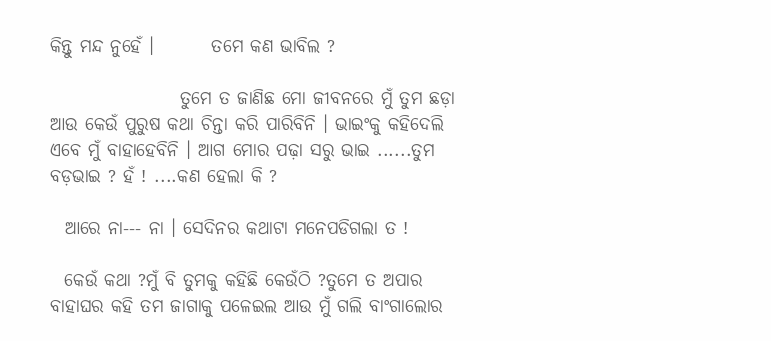କିନ୍ତୁ ମନ୍ଦ ନୁହେଁ ।        ତମେ କଣ ଭାବିଲ ?

                  ତୁମେ ତ ଜାଣିଛ ମୋ ଜୀବନରେ ମୁଁ ତୁମ ଛଡ଼ା ଆଉ କେଉଁ ପୁରୁଷ କଥା ଚିନ୍ତା କରି ପାରିବିନି । ଭାଇଂକୁ କହିଦେଲି ଏବେ ମୁଁ ବାହାହେବିନି । ଆଗ ମୋର ପଢ଼ା ସରୁ ଭାଇ ......ତୁମ ବଡ଼ଭାଇ ? ହଁ ! ....କଣ ହେଲା କି ?

  ଆରେ ନା--- ନା । ସେଦିନର କଥାଟା ମନେପଡିଗଲା ତ !

  କେଉଁ କଥା ?ମୁଁ ବି ତୁମକୁ କହିଛି କେଉଁଠି ?ତୁମେ ତ ଅପାର ବାହାଘର କହି ତମ ଜାଗାକୁ ପଳେଇଲ ଆଉ ମୁଁ ଗଲି ବାଂଗାଲୋର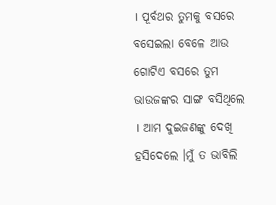। ପୂର୍ବଥର ତୁମକୁ ବସରେ ବସେଇଲା ବେଳେ ଆଉ ଗୋଟିଏ ବସରେ ତୁମ ଭାଉଜଙ୍କର ସାଙ୍ଗ ବସିଥିଲେ । ଆମ ଦୁଇଜଣଙ୍କୁ ଦେଖି ହସିଦେଲେ ।ମୁଁ ତ ଭାବିଲି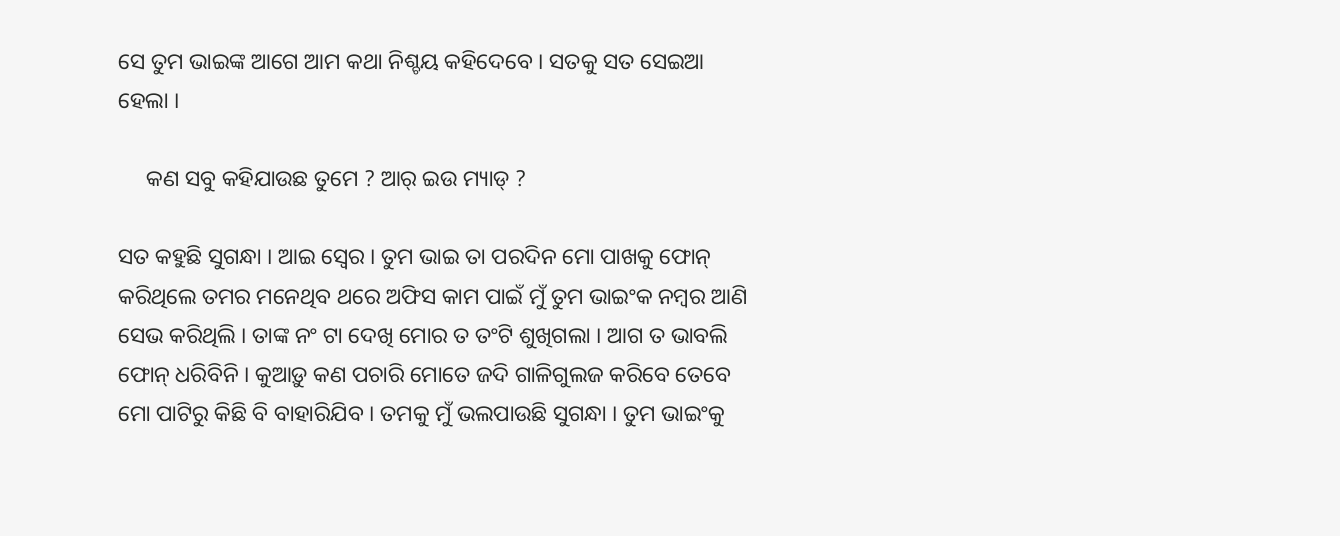ସେ ତୁମ ଭାଇଙ୍କ ଆଗେ ଆମ କଥା ନିଶ୍ଚୟ କହିଦେବେ । ସତକୁ ସତ ସେଇଆ ହେଲା ।

     କଣ ସବୁ କହିଯାଉଛ ତୁମେ ? ଆର୍ ଇଉ ମ୍ୟାଡ୍ ?

ସତ କହୁଛି ସୁଗନ୍ଧା । ଆଇ ସ୍ୱେର । ତୁମ ଭାଇ ତା ପରଦିନ ମୋ ପାଖକୁ ଫୋନ୍ କରିଥିଲେ ତମର ମନେଥିବ ଥରେ ଅଫିସ କାମ ପାଇଁ ମୁଁ ତୁମ ଭାଇଂକ ନମ୍ବର ଆଣି ସେଭ କରିଥିଲି । ତାଙ୍କ ନଂ ଟା ଦେଖି ମୋର ତ ତଂଟି ଶୁଖିଗଲା । ଆଗ ତ ଭାବଲି ଫୋନ୍ ଧରିବିନି । କୁଆଡ଼ୁ କଣ ପଚାରି ମୋତେ ଜଦି ଗାଳିଗୁଲଜ କରିବେ ତେବେ ମୋ ପାଟିରୁ କିଛି ବି ବାହାରିଯିବ । ତମକୁ ମୁଁ ଭଲପାଉଛି ସୁଗନ୍ଧା । ତୁମ ଭାଇଂକୁ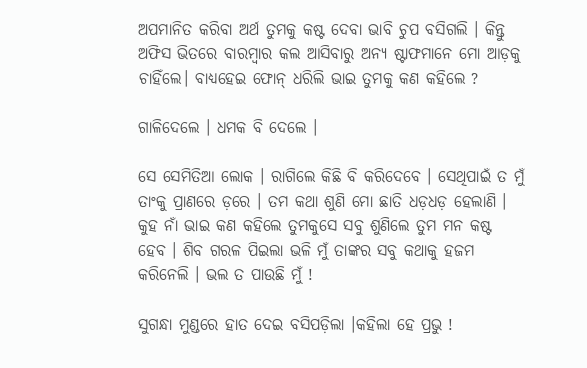ଅପମାନିତ କରିବା ଅର୍ଥ ତୁମକୁ କଷ୍ଟ ଦେବା ଭାବି ଚୁପ ବସିଗଲି । କିନ୍ତୁ ଅଫିସ ଭିତରେ ବାରମ୍ବାର କଲ ଆସିବାରୁ ଅନ୍ୟ ଷ୍ଟାଫମାନେ ମୋ ଆଡ଼କୁ ଚାହିଁଲେ। ବାଧ୍ୟହେଇ ଫୋନ୍ ଧରିଲି ଭାଇ ତୁମକୁ କଣ କହିଲେ ?

ଗାଳିଦେଲେ । ଧମକ ବି ଦେଲେ ।

ସେ ସେମିତିଆ ଲୋକ । ରାଗିଲେ କିଛି ବି କରିଦେବେ । ସେଥିପାଇଁ ତ ମୁଁ ତାଂକୁ ପ୍ରାଣରେ ଡ଼ରେ । ତମ କଥା ଶୁଣି ମୋ ଛାତି ଧଡ଼ଧଡ଼ ହେଲାଣି । କୁହ ନାଁ ଭାଇ କଣ କହିଲେ ତୁମକୁସେ ସବୁ ଶୁଣିଲେ ତୁମ ମନ କଷ୍ଟ ହେବ । ଶିବ ଗରଳ ପିଇଲା ଭଳି ମୁଁ ତାଙ୍କର ସବୁ କଥାକୁ ହଜମ କରିନେଲି । ଭଲ ତ ପାଉଛି ମୁଁ !

ସୁଗନ୍ଧା ମୁଣ୍ଡରେ ହାତ ଦେଇ ବସିପଡ଼ିଲା ।କହିଲା ହେ ପ୍ରଭୁ !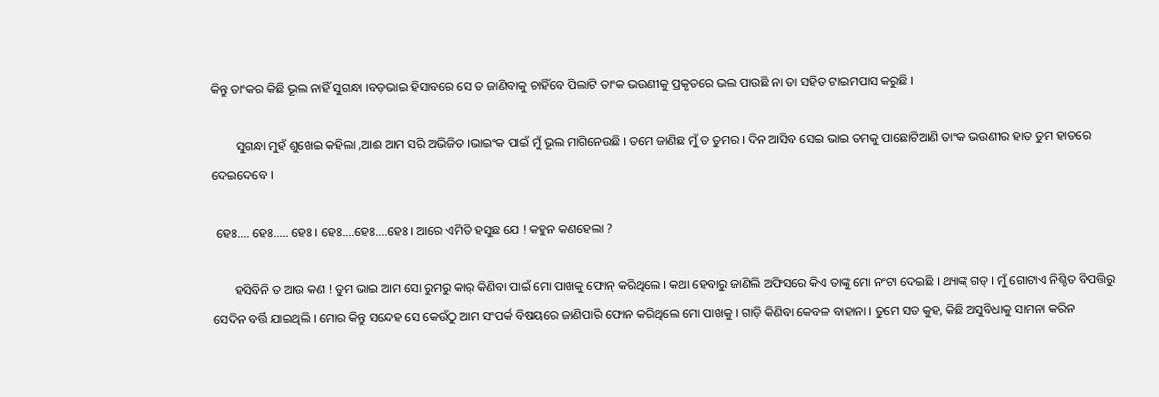କିନ୍ତୁ ତାଂକର କିଛି ଭୂଲ ନାହିଁ ସୁଗନ୍ଧା ।ବଡ଼ଭାଇ ହିସାବରେ ସେ ତ ଜାଣିବାକୁ ଚାହିଁବେ ପିଲାଟି ତାଂକ ଭଉଣୀକୁ ପ୍ରକୃତରେ ଭଲ ପାଉଛି ନା ତା ସହିତ ଟାଇମପାସ କରୁଛି ।

        ସୁଗନ୍ଧା ମୁହଁ ଶୁଖେଇ କହିଲା ,ଆଈ ଆମ ସରି ଅଭିଜିତ ।ଭାଇଂକ ପାଇଁ ମୁଁ ଭୂଲ ମାଗିନେଉଛି । ତମେ ଜାଣିଛ ମୁଁ ତ ତୁମର । ଦିନ ଆସିବ ସେଇ ଭାଇ ତମକୁ ପାଛୋଟିଆଣି ତାଂକ ଭଉଣୀର ହାତ ତୁମ ହାତରେ ଦେଇଦେବେ ।

 ହେଃ.... ହେଃ..... ହେଃ । ହେଃ....ହେଃ....ହେଃ । ଆରେ ଏମିତି ହସୁଛ ଯେ ! କହୁନ କଣହେଲା ?

       ହସିବିନି ତ ଆଉ କଣ ! ତୁମ ଭାଇ ଆମ ସୋ ରୁମରୁ କାର୍ କିଣିବା ପାଇଁ ମୋ ପାଖକୁ ଫୋନ୍ କରିଥିଲେ । କଥା ହେବାରୁ ଜାଣିଲି ଅଫିସରେ କିଏ ତାଙ୍କୁ ମୋ ନଂଟା ଦେଇଛି । ଥ୍ୟାଙ୍କ୍ ଗଡ୍ । ମୁଁ ଗୋଟାଏ ନିଶ୍ଚିତ ବିପତ୍ତିରୁ ସେଦିନ ବର୍ତ୍ତି ଯାଇଥିଲି । ମୋର କିନ୍ତୁ ସନ୍ଦେହ ସେ କେଉଁଠୁ ଆମ ସଂପର୍କ ବିଷୟରେ ଜାଣିପାରି ଫୋନ କରିଥିଲେ ମୋ ପାଖକୁ । ଗାଡ଼ି କିଣିବା କେବଳ ବାହାନା । ତୁମେ ସତ କୁହ, କିଛି ଅସୁବିଧାକୁ ସାମନା କରିନ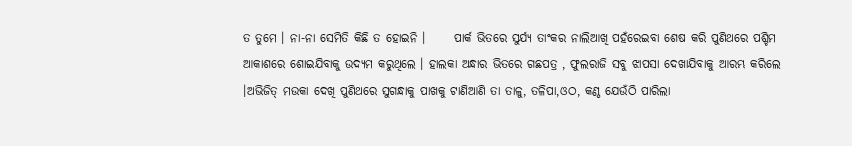ତ ତୁମେ । ନା-ନା ସେମିତି କିଛି ତ ହୋଇନି ।      ପାର୍କ ଭିତରେ ସୁର୍ଯ୍ୟ ତାଂକର ନାଲିଆଖି ପହଁରେଇବା ଶେଷ କରି ପୁଣିଥରେ ପଶ୍ଚିମ ଆକାଶରେ ଶୋଇଯିବାକୁ ଉଦ୍ୟମ କରୁଥିଲେ । ହାଲକା ଅନ୍ଧାର ଭିତରେ ଗଛପତ୍ର , ଫୁଲରାଜି ସବୁ ଝାପସା ଦେଖାଯିବାକୁ ଆରମ୍ଭ କରିଲେ ।ଅଭିଜିତ୍ ମଉକା ଦେଖି ପୁଣିଥରେ ସୁଗନ୍ଧାକୁ ପାଖକୁ ଟାଣିଆଣି ତା ତାଳୁ, ତଳିପା,ଓଠ, କଣ୍ଠ ଯେଉଁଠି ପାରିଲା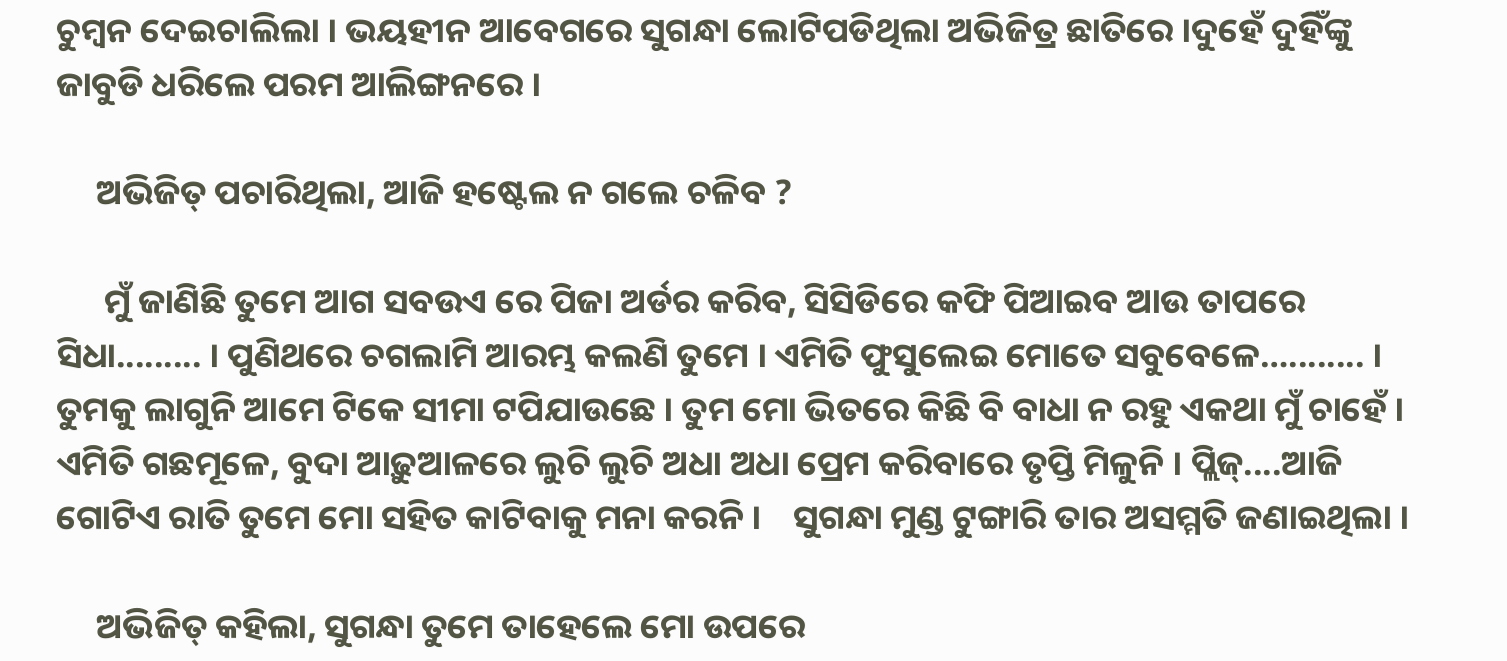ଚୁମ୍ବନ ଦେଇଚାଲିଲା । ଭୟହୀନ ଆବେଗରେ ସୁଗନ୍ଧା ଲୋଟିପଡିଥିଲା ଅଭିଜିତ୍ର ଛାତିରେ ।ଦୁହେଁ ଦୁହିଁଙ୍କୁ ଜାବୁଡି ଧରିଲେ ପରମ ଆଲିଙ୍ଗନରେ ।

     ଅଭିଜିତ୍ ପଚାରିଥିଲା, ଆଜି ହଷ୍ଟେଲ ନ ଗଲେ ଚଳିବ ?

      ମୁଁ ଜାଣିଛି ତୁମେ ଆଗ ସବଉଏ ରେ ପିଜା ଅର୍ଡର କରିବ, ସିସିଡିରେ କଫି ପିଆଇବ ଆଉ ତାପରେ ସିଧା......... । ପୁଣିଥରେ ଚଗଲାମି ଆରମ୍ଭ କଲଣି ତୁମେ । ଏମିତି ଫୁସୁଲେଇ ମୋତେ ସବୁବେଳେ…........ । ତୁମକୁ ଲାଗୁନି ଆମେ ଟିକେ ସୀମା ଟପିଯାଉଛେ । ତୁମ ମୋ ଭିତରେ କିଛି ବି ବାଧା ନ ରହୁ ଏକଥା ମୁଁ ଚାହେଁ । ଏମିତି ଗଛମୂଳେ, ବୁଦା ଆଢ଼ୁଆଳରେ ଲୁଚି ଲୁଚି ଅଧା ଅଧା ପ୍ରେମ କରିବାରେ ତୃପ୍ତି ମିଳୁନି । ପ୍ଲିଜ୍....ଆଜି ଗୋଟିଏ ରାତି ତୁମେ ମୋ ସହିତ କାଟିବାକୁ ମନା କରନି ।    ସୁଗନ୍ଧା ମୁଣ୍ଡ ଟୁଙ୍ଗାରି ତାର ଅସମ୍ମତି ଜଣାଇଥିଲା ।

     ଅଭିଜିତ୍ କହିଲା, ସୁଗନ୍ଧା ତୁମେ ତାହେଲେ ମୋ ଉପରେ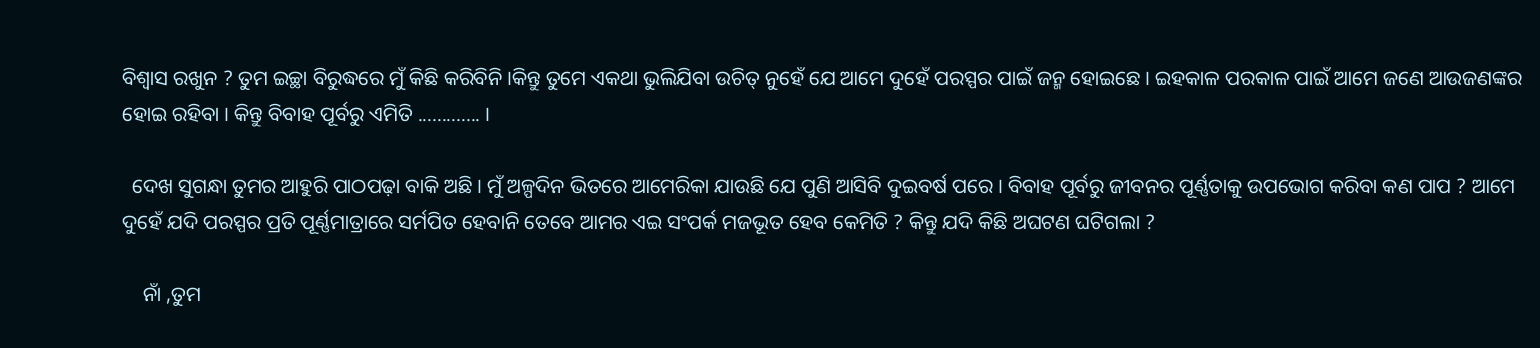ବିଶ୍ୱାସ ରଖୁନ ? ତୁମ ଇଚ୍ଛା ବିରୁଦ୍ଧରେ ମୁଁ କିଛି କରିବିନି ।କିନ୍ତୁ ତୁମେ ଏକଥା ଭୁଲିଯିବା ଉଚିତ୍ ନୁହେଁ ଯେ ଆମେ ଦୁହେଁ ପରସ୍ପର ପାଇଁ ଜନ୍ମ ହୋଇଛେ । ଇହକାଳ ପରକାଳ ପାଇଁ ଆମେ ଜଣେ ଆଉଜଣଙ୍କର ହୋଇ ରହିବା । କିନ୍ତୁ ବିବାହ ପୂର୍ବରୁ ଏମିତି ............. ।

  ଦେଖ ସୁଗନ୍ଧା ତୁମର ଆହୁରି ପାଠପଢ଼ା ବାକି ଅଛି । ମୁଁ ଅଳ୍ପଦିନ ଭିତରେ ଆମେରିକା ଯାଉଛି ଯେ ପୁଣି ଆସିବି ଦୁଇବର୍ଷ ପରେ । ବିବାହ ପୂର୍ବରୁ ଜୀବନର ପୂର୍ଣ୍ଣତାକୁ ଉପଭୋଗ କରିବା କଣ ପାପ ? ଆମେ ଦୁହେଁ ଯଦି ପରସ୍ପର ପ୍ରତି ପୂର୍ଣ୍ଣମାତ୍ରାରେ ସର୍ମପିତ ହେବାନି ତେବେ ଆମର ଏଇ ସଂପର୍କ ମଜଭୂତ ହେବ କେମିତି ? କିନ୍ତୁ ଯଦି କିଛି ଅଘଟଣ ଘଟିଗଲା ?

    ନାଁ ,ତୁମ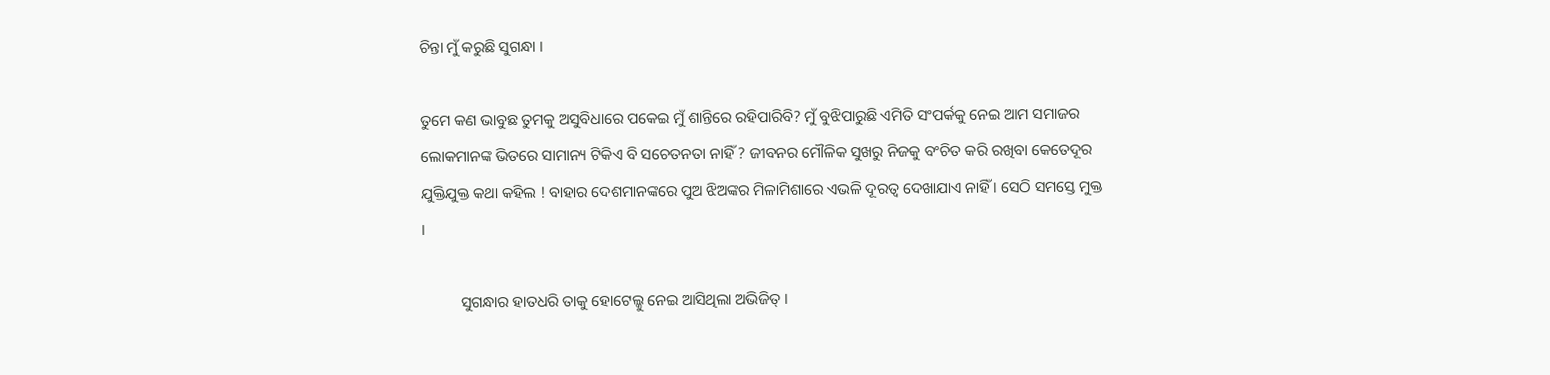ଚିନ୍ତା ମୁଁ କରୁଛି ସୁଗନ୍ଧା ।

ତୁମେ କଣ ଭାବୁଛ ତୁମକୁ ଅସୁବିଧାରେ ପକେଇ ମୁଁ ଶାନ୍ତିରେ ରହିପାରିବି? ମୁଁ ବୁଝିପାରୁଛି ଏମିତି ସଂପର୍କକୁ ନେଇ ଆମ ସମାଜର ଲୋକମାନଙ୍କ ଭିତରେ ସାମାନ୍ୟ ଟିକିଏ ବି ସଚେତନତା ନାହିଁ ? ଜୀବନର ମୌଳିକ ସୁଖରୁ ନିଜକୁ ବଂଚିତ କରି ରଖିବା କେତେଦୂର ଯୁକ୍ତିଯୁକ୍ତ କଥା କହିଲ ! ବାହାର ଦେଶମାନଙ୍କରେ ପୁଅ ଝିଅଙ୍କର ମିଳାମିଶାରେ ଏଭଳି ଦୂରତ୍ୱ ଦେଖାଯାଏ ନାହିଁ । ସେଠି ସମସ୍ତେ ମୁକ୍ତ ।

          ସୁଗନ୍ଧାର ହାତଧରି ତାକୁ ହୋଟେଲ୍କୁ ନେଇ ଆସିଥିଲା ଅଭିଜିତ୍ ।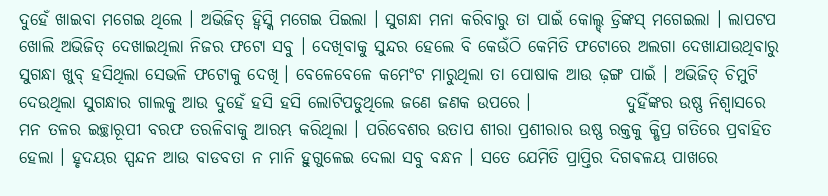ଦୁହେଁ ଖାଇବା ମଗେଇ ଥିଲେ । ଅଭିଜିତ୍ ହ୍ୱିସ୍କି ମଗେଇ ପିଇଲା । ସୁଗନ୍ଧା ମନା କରିବାରୁ ତା ପାଇଁ କୋଲ୍ଡ୍ ଡ୍ରିଙ୍କସ୍ ମଗେଇଲା । ଲାପଟପ ଖୋଲି ଅଭିଜିତ୍ ଦେଖାଇଥିଲା ନିଜର ଫଟୋ ସବୁ । ଦେଖିବାକୁ ସୁନ୍ଦର ହେଲେ ବି କେଉଁଠି କେମିତି ଫଟୋରେ ଅଲଗା ଦେଖାଯାଉଥିବାରୁ ସୁଗନ୍ଧା ଖୁବ୍ ହସିଥିଲା ସେଭଳି ଫଟୋକୁ ଦେଖି । ବେଳେବେଳେ କମେଂଟ ମାରୁଥିଲା ତା ପୋଷାକ ଆଉ ଢ଼ଙ୍ଗ ପାଇଁ । ଅଭିଜିତ୍ ଚିମୁଟି ଦେଉଥିଲା ସୁଗନ୍ଧାର ଗାଲକୁ ଆଉ ଦୁହେଁ ହସି ହସି ଲୋଟିପଡୁଥିଲେ ଜଣେ ଜଣକ ଉପରେ ।              ଦୁହିଁଙ୍କର ଉଷ୍ଣ ନିଶ୍ୱାସରେ ମନ ତଳର ଇଚ୍ଛାରୂପୀ ବରଫ ତରଳିବାକୁ ଆରମ୍ଭ କରିଥିଲା । ପରିବେଶର ଉତାପ ଶୀରା ପ୍ରଶୀରାର ଉଷ୍ଣ ରକ୍ତକୁ କ୍ଷିପ୍ର ଗତିରେ ପ୍ରବାହିତ ହେଲା । ହୃଦୟର ସ୍ପନ୍ଦନ ଆଉ ବାଡବତା ନ ମାନି ହୁଗୁଳେଇ ଦେଲା ସବୁ ବନ୍ଧନ । ସତେ ଯେମିତି ପ୍ରାପ୍ତିର ଦିଗଵଳୟ ପାଖରେ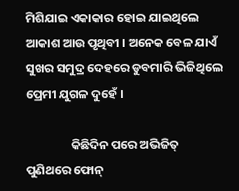ମିଶିଯାଇ ଏକାକାର ହୋଇ ଯାଇଥିଲେ ଆକାଶ ଆଉ ପୃଥିବୀ । ଅନେକ ବେଳ ଯାଏଁ ସୁଖର ସମୁଦ୍ର ଦେହରେ ଡୁବମାରି ଭିଜିଥିଲେ ପ୍ରେମୀ ଯୁଗଳ ଦୁହେଁ ।

                କିଛିଦିନ ପରେ ଅଭିଜିତ୍ ପୁଣିଥରେ ଫୋନ୍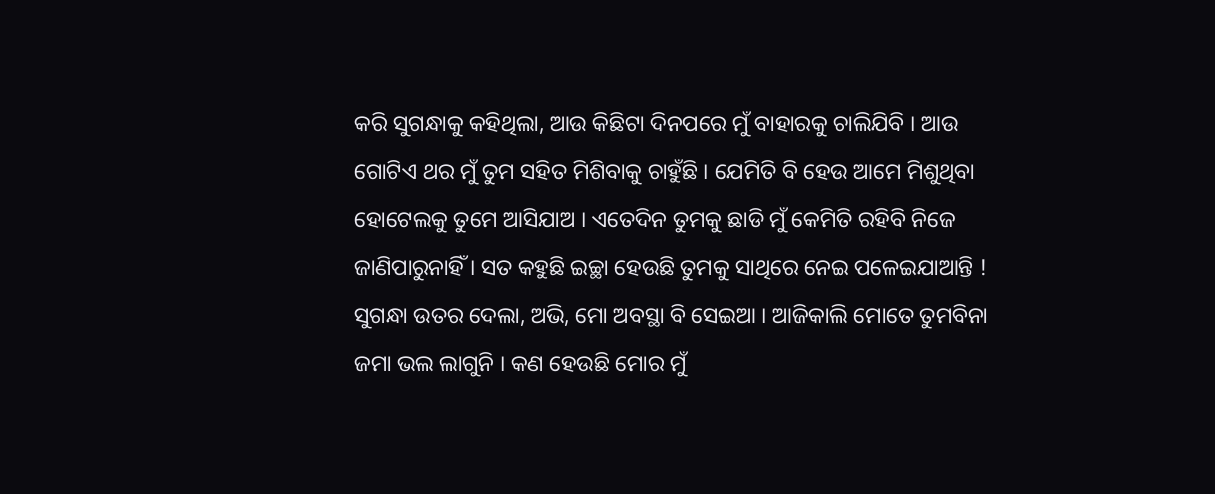କରି ସୁଗନ୍ଧାକୁ କହିଥିଲା, ଆଉ କିଛିଟା ଦିନପରେ ମୁଁ ବାହାରକୁ ଚାଲିଯିବି । ଆଉ ଗୋଟିଏ ଥର ମୁଁ ତୁମ ସହିତ ମିଶିବାକୁ ଚାହୁଁଛି । ଯେମିତି ବି ହେଉ ଆମେ ମିଶୁଥିବା ହୋଟେଲକୁ ତୁମେ ଆସିଯାଅ । ଏତେଦିନ ତୁମକୁ ଛାଡି ମୁଁ କେମିତି ରହିବି ନିଜେ ଜାଣିପାରୁନାହିଁ । ସତ କହୁଛି ଇଚ୍ଛା ହେଉଛି ତୁମକୁ ସାଥିରେ ନେଇ ପଳେଇଯାଆନ୍ତି ! ସୁଗନ୍ଧା ଉତର ଦେଲା, ଅଭି, ମୋ ଅବସ୍ଥା ବି ସେଇଆ । ଆଜିକାଲି ମୋତେ ତୁମବିନା ଜମା ଭଲ ଲାଗୁନି । କଣ ହେଉଛି ମୋର ମୁଁ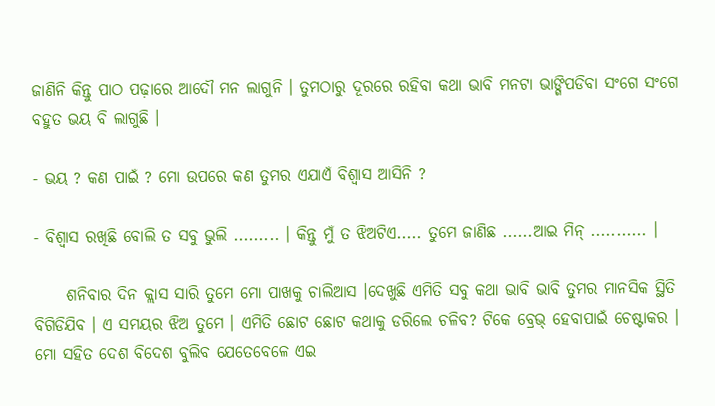ଜାଣିନି କିନ୍ତୁ ପାଠ ପଢ଼ାରେ ଆଦୌ ମନ ଲାଗୁନି । ତୁମଠାରୁ ଦୂରରେ ରହିବା କଥା ଭାବି ମନଟା ଭାଙ୍ଗିପଡିବା ସଂଗେ ସଂଗେ ବହୁତ ଭୟ ବି ଲାଗୁଛି ।

- ଭୟ ? କଣ ପାଇଁ ? ମୋ ଉପରେ କଣ ତୁମର ଏଯାଏଁ ବିଶ୍ୱାସ ଆସିନି ?

- ବିଶ୍ୱାସ ରଖିଛି ବୋଲି ତ ସବୁ ଭୁଲି ......... । କିନ୍ତୁ ମୁଁ ତ ଝିଅଟିଏ..... ତୁମେ ଜାଣିଛ ......ଆଇ ମିନ୍ ........... ।

     ଶନିବାର ଦିନ କ୍ଲାସ ସାରି ତୁମେ ମୋ ପାଖକୁ ଚାଲିଆସ ।ଦେଖୁଛି ଏମିତି ସବୁ କଥା ଭାବି ଭାବି ତୁମର ମାନସିକ ସ୍ଥିତି ବିଗିଡିଯିବ । ଏ ସମୟର ଝିଅ ତୁମେ । ଏମିତି ଛୋଟ ଛୋଟ କଥାକୁ ଡରିଲେ ଚଳିବ? ଟିକେ ବ୍ରେଭ୍ ହେବାପାଇଁ ଚେଷ୍ଟାକର । ମୋ ସହିତ ଦେଶ ବିଦେଶ ବୁଲିବ ଯେତେବେଳେ ଏଇ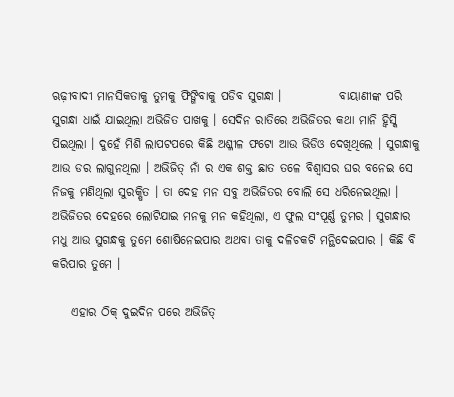ଋଢ଼ୀବାଦୀ ମାନସିକତାକୁ ତୁମକୁ ଫିଙ୍ଗିବାକୁ ପଡିବ ସୁଗନ୍ଧା ।            ବାୟାଣୀଙ୍କ ପରି ସୁଗନ୍ଧା ଧାଇଁ ଯାଇଥିଲା ଅଭିଜିତ ପାଖକୁ । ସେଦିନ ରାତିରେ ଅଭିଜିତର କଥା ମାନି ହ୍ୱିସ୍କି ପିଇଥିଲା । ଦୁହେଁ ମିଶି ଲାପଟପରେ କିଛି ଅଶ୍ଳୀଳ ଫଟୋ ଆଉ ଭିଡିଓ ଦେଖିଥିଲେ । ସୁଗନ୍ଧାକୁ ଆଉ ଡର ଲାଗୁନଥିଲା । ଅଭିଜିତ୍ ନାଁ ର ଏକ ଶକ୍ତ ଛାତ ତଳେ ବିଶ୍ୱାସର ଘର ବନେଇ ସେ ନିଜକୁ ମଣିଥିଲା ସୁରକ୍ଷିତ । ତା ଦେହ ମନ ସବୁ ଅଭିଜିତର ବୋଲି ସେ ଧରିନେଇଥିଲା । ଅଭିଜିତର ଦେହରେ ଲୋଟିଯାଇ ମନକୁ ମନ କହିଥିଲା, ଏ ଫୁଲ ସଂପୂର୍ଣ୍ଣ ତୁମର । ସୁଗନ୍ଧାର ମଧୁ ଆଉ ସୁଗନ୍ଧକୁ ତୁମେ ଶୋଷିନେଇପାର ଅଥବା ତାକୁ ଦଳିଚକଟି ମନ୍ଥିଦେଇପାର । କିଛି ବି କରିପାର ତୁମେ ।

    ଏହାର ଠିକ୍ ଦୁଇଦିନ ପରେ ଅଭିଜିତ୍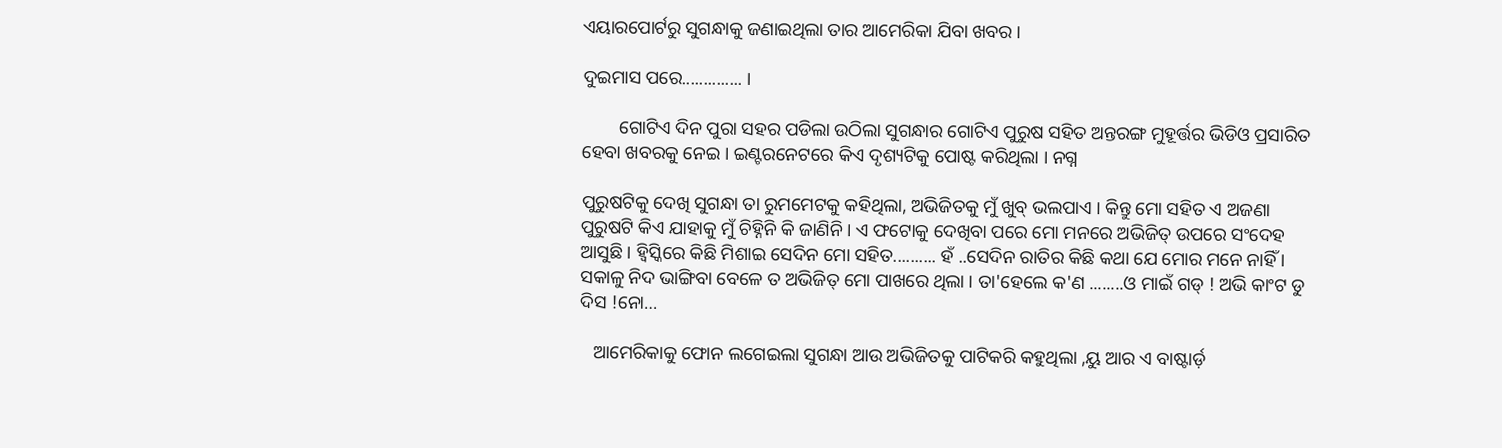ଏୟାରପୋର୍ଟରୁ ସୁଗନ୍ଧାକୁ ଜଣାଇଥିଲା ତାର ଆମେରିକା ଯିବା ଖବର ।

ଦୁଇମାସ ପରେ.............. ।

        ଗୋଟିଏ ଦିନ ପୁରା ସହର ପଡିଲା ଉଠିଲା ସୁଗନ୍ଧାର ଗୋଟିଏ ପୁରୁଷ ସହିତ ଅନ୍ତରଙ୍ଗ ମୁହୂର୍ତ୍ତର ଭିଡିଓ ପ୍ରସାରିତ ହେବା ଖବରକୁ ନେଇ । ଇଣ୍ଟରନେଟରେ କିଏ ଦୃଶ୍ୟଟିକୁ ପୋଷ୍ଟ କରିଥିଲା । ନଗ୍ନ

ପୁରୁଷଟିକୁ ଦେଖି ସୁଗନ୍ଧା ତା ରୁମମେଟକୁ କହିଥିଲା, ଅଭିଜିତକୁ ମୁଁ ଖୁବ୍ ଭଲପାଏ । କିନ୍ତୁ ମୋ ସହିତ ଏ ଅଜଣା ପୁରୁଷଟି କିଏ ଯାହାକୁ ମୁଁ ଚିହ୍ନିନି କି ଜାଣିନି । ଏ ଫଟୋକୁ ଦେଖିବା ପରେ ମୋ ମନରେ ଅଭିଜିତ୍ ଉପରେ ସଂଦେହ ଆସୁଛି । ହ୍ୱିସ୍କିରେ କିଛି ମିଶାଇ ସେଦିନ ମୋ ସହିତ.......... ହଁ ..ସେଦିନ ରାତିର କିଛି କଥା ଯେ ମୋର ମନେ ନାହିଁ । ସକାଳୁ ନିଦ ଭାଙ୍ଗିବା ବେଳେ ତ ଅଭିଜିତ୍ ମୋ ପାଖରେ ଥିଲା । ତା'ହେଲେ କ'ଣ ........ଓ ମାଇଁ ଗଡ୍ ! ଅଭି କାଂଟ ଡୁ ଦିସ !ନୋ…

   ଆମେରିକାକୁ ଫୋନ ଲଗେଇଲା ସୁଗନ୍ଧା ଆଉ ଅଭିଜିତକୁ ପାଟିକରି କହୁଥିଲା ,ୟୁ ଆର ଏ ବାଷ୍ଟାର୍ଡ଼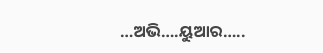…ଅଭି….ୟୁଆର…..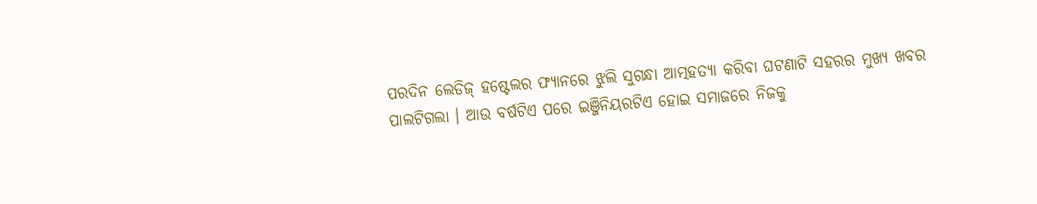ପରଦିନ ଲେଡିଜ୍ ହଷ୍ଟେଲର ଫ୍ୟାନରେ ଝୁଲି ସୁଗନ୍ଧା ଆତ୍ମହତ୍ୟା କରିବା ଘଟଣାଟି ସହରର ମୁଖ୍ୟ ଖବର ପାଲଟିଗଲା । ଆଉ ବର୍ଷଟିଏ ପରେ ଇଞ୍ଜିନିୟରଟିଏ ହୋଇ ସମାଜରେ ନିଜକୁ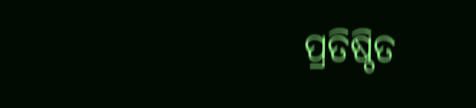ପ୍ରତିଷ୍ଠିତ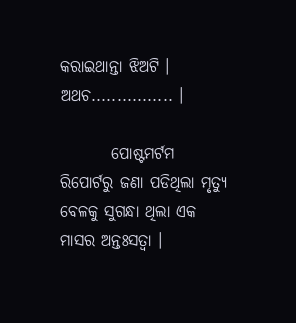କରାଇଥାନ୍ତା ଝିଅଟି । ଅଥଚ................ ।

        ପୋଷ୍ଟମର୍ଟମ ରିପୋର୍ଟରୁ ଜଣା ପଡିଥିଲା ମୃତ୍ୟୁ ବେଳକୁ ସୁଗନ୍ଧା ଥିଲା ଏକ ମାସର ଅନ୍ତଃସତ୍ୱା ।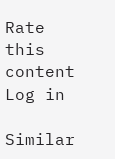Rate this content
Log in

Similar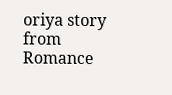oriya story from Romance